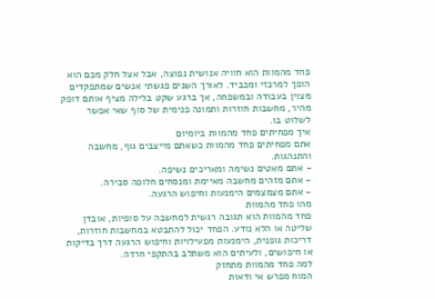פחד מהמוות הוא חוויה אנושית נפוצה, אבל אצל חלק מכם הוא הופך למרכזי ומכביד. לאורך השנים פגשתי אנשים שמתפקדים מצוין בעבודה ובמשפחה, אך ברגע שקט בלילה מציף אותם דופק מהיר, מחשבות חוזרות ותמונה פנימית של סוף שאי אפשר לשלוט בו.
איך מפחיתים פחד מהמוות ביומיום
אתם מפחיתים פחד מהמוות כשאתם מייצבים גוף, מחשבה והתנהגות.
- אתם מאטים נשימה ומאריכים נשיפה.
- אתם מזהים מחשבה מאיימת ומנסחים חלופה סבירה.
- אתם מצמצמים הימנעות וחיפוש הרגעה.
מהו פחד מהמוות
פחד מהמוות הוא תגובה רגשית למחשבה על סופיות, אובדן שליטה או הלא נודע. הפחד יכול להתבטא במחשבות חוזרות, דריכות גופנית, הימנעות מפעילויות וחיפוש הרגעה דרך בדיקות או חיפושים, ולעיתים הוא משתלב בהתקפי חרדה.
למה פחד מהמוות מתחזק
המוח מפרש אי ודאות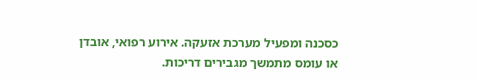כסכנה ומפעיל מערכת אזעקה. אירוע רפואי, אובדן או עומס מתמשך מגבירים דריכות.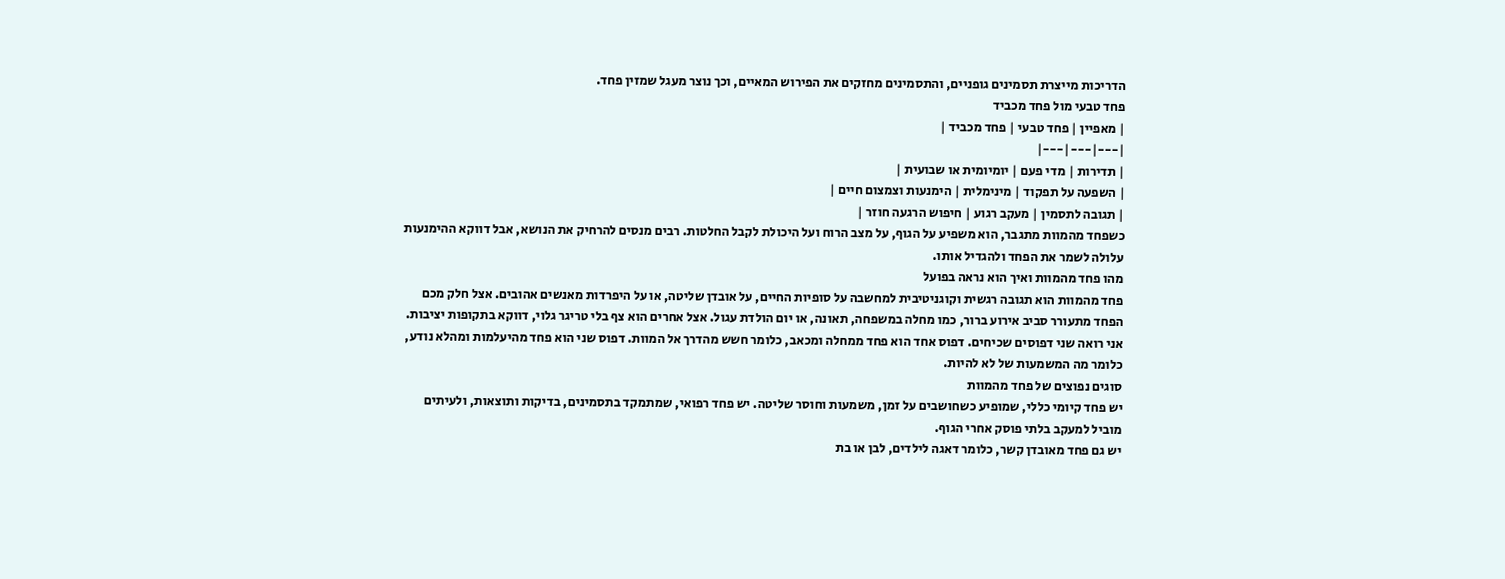הדריכות מייצרת תסמינים גופניים, והתסמינים מחזקים את הפירוש המאיים, וכך נוצר מעגל שמזין פחד.
פחד טבעי מול פחד מכביד
| מאפיין | פחד טבעי | פחד מכביד |
|---|---|---|
| תדירות | מדי פעם | יומיומית או שבועית |
| השפעה על תפקוד | מינימלית | הימנעות וצמצום חיים |
| תגובה לתסמין | מעקב רגוע | חיפוש הרגעה חוזר |
כשפחד מהמוות מתגבר, הוא משפיע על הגוף, על מצב הרוח ועל היכולת לקבל החלטות. רבים מנסים להרחיק את הנושא, אבל דווקא ההימנעות עלולה לשמר את הפחד ולהגדיל אותו.
מהו פחד מהמוות ואיך הוא נראה בפועל
פחד מהמוות הוא תגובה רגשית וקוגניטיבית למחשבה על סופיות החיים, על אובדן שליטה, או על היפרדות מאנשים אהובים. אצל חלק מכם הפחד מתעורר סביב אירוע ברור, כמו מחלה במשפחה, תאונה, או יום הולדת עגול. אצל אחרים הוא צף בלי טריגר גלוי, דווקא בתקופות יציבות.
אני רואה שני דפוסים שכיחים. דפוס אחד הוא פחד ממחלה ומכאב, כלומר חשש מהדרך אל המוות. דפוס שני הוא פחד מהיעלמות ומהלא נודע, כלומר מה המשמעות של לא להיות.
סוגים נפוצים של פחד מהמוות
יש פחד קיומי כללי, שמופיע כשחושבים על זמן, משמעות וחוסר שליטה. יש פחד רפואי, שמתמקד בתסמינים, בדיקות ותוצאות, ולעיתים מוביל למעקב בלתי פוסק אחרי הגוף.
יש גם פחד מאובדן קשר, כלומר דאגה לילדים, לבן או בת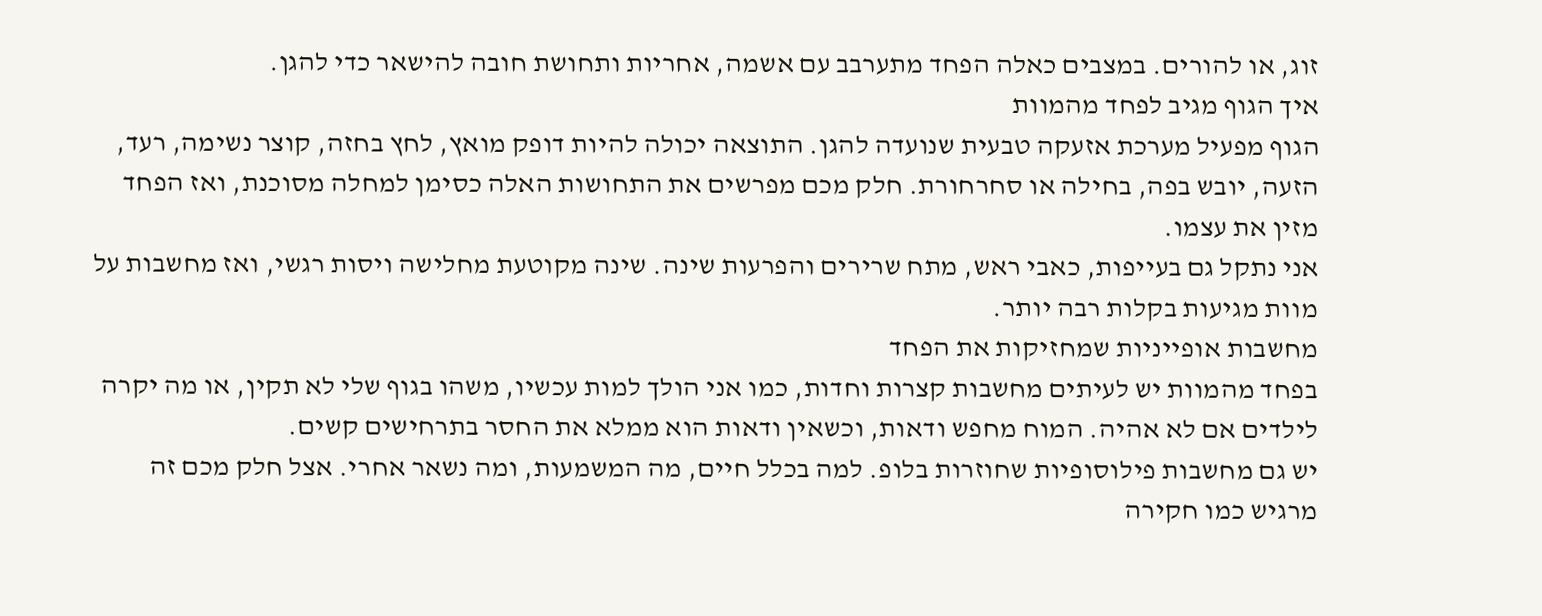זוג, או להורים. במצבים כאלה הפחד מתערבב עם אשמה, אחריות ותחושת חובה להישאר כדי להגן.
איך הגוף מגיב לפחד מהמוות
הגוף מפעיל מערכת אזעקה טבעית שנועדה להגן. התוצאה יכולה להיות דופק מואץ, לחץ בחזה, קוצר נשימה, רעד, הזעה, יובש בפה, בחילה או סחרחורת. חלק מכם מפרשים את התחושות האלה כסימן למחלה מסוכנת, ואז הפחד מזין את עצמו.
אני נתקל גם בעייפות, כאבי ראש, מתח שרירים והפרעות שינה. שינה מקוטעת מחלישה ויסות רגשי, ואז מחשבות על מוות מגיעות בקלות רבה יותר.
מחשבות אופייניות שמחזיקות את הפחד
בפחד מהמוות יש לעיתים מחשבות קצרות וחדות, כמו אני הולך למות עכשיו, משהו בגוף שלי לא תקין, או מה יקרה לילדים אם לא אהיה. המוח מחפש ודאות, וכשאין ודאות הוא ממלא את החסר בתרחישים קשים.
יש גם מחשבות פילוסופיות שחוזרות בלופ. למה בכלל חיים, מה המשמעות, ומה נשאר אחרי. אצל חלק מכם זה מרגיש כמו חקירה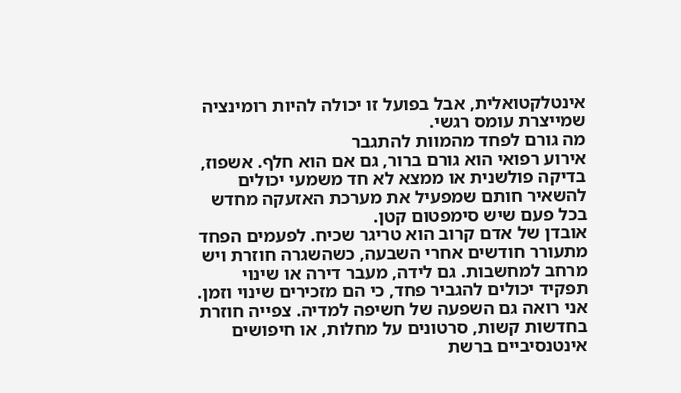אינטלקטואלית, אבל בפועל זו יכולה להיות רומינציה שמייצרת עומס רגשי.
מה גורם לפחד מהמוות להתגבר
אירוע רפואי הוא גורם ברור, גם אם הוא חלף. אשפוז, בדיקה פולשנית או ממצא לא חד משמעי יכולים להשאיר חותם שמפעיל את מערכת האזעקה מחדש בכל פעם שיש סימפטום קטן.
אובדן של אדם קרוב הוא טריגר שכיח. לפעמים הפחד מתעורר חודשים אחרי השבעה, כשהשגרה חוזרת ויש מרחב למחשבות. גם לידה, מעבר דירה או שינוי תפקיד יכולים להגביר פחד, כי הם מזכירים שינוי וזמן.
אני רואה גם השפעה של חשיפה למדיה. צפייה חוזרת בחדשות קשות, סרטונים על מחלות, או חיפושים אינטנסיביים ברשת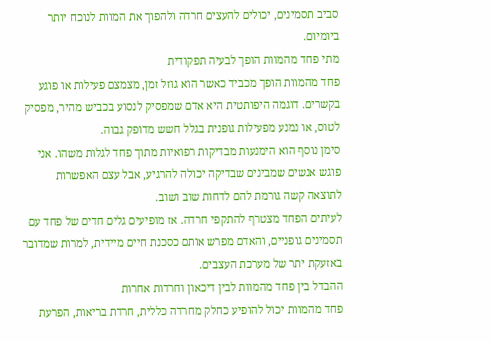סביב תסמינים, יכולים להעצים חרדה ולהפוך את המוות לנוכח יותר ביומיום.
מתי פחד מהמוות הופך לבעיה תפקודית
פחד מהמוות הופך מכביד כאשר הוא גוזל זמן, מצמצם פעילות או פוגע בקשרים. דוגמה היפותטית היא אדם שמפסיק לנסוע בכביש מהיר, מפסיק לטוס, או נמנע מפעילות גופנית בגלל חשש מדופק גבוה.
סימן נוסף הוא הימנעות מבדיקות רפואיות מתוך פחד לגלות משהו. אני פוגש אנשים שמבינים שבדיקה יכולה להרגיע, אבל עצם האפשרות לתוצאה קשה גורמת להם לדחות שוב ושוב.
לעיתים הפחד מצטרף להתקפי חרדה. אז מופיעים גלים חדים של פחד עם תסמינים גופניים, והאדם מפרש אותם כסכנת חיים מיידית, למרות שמדובר באזעקת יתר של מערכת העצבים.
ההבדל בין פחד מהמוות לבין דיכאון וחרדות אחרות
פחד מהמוות יכול להופיע כחלק מחרדה כללית, חרדת בריאות, הפרעת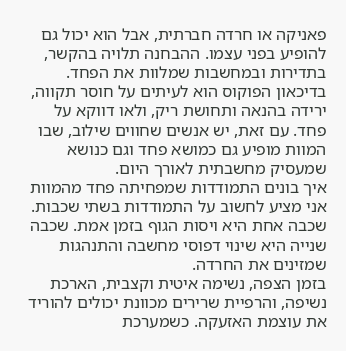פאניקה או חרדה חברתית, אבל הוא יכול גם להופיע בפני עצמו. ההבחנה תלויה בהקשר, בתדירות ובמחשבות שמלוות את הפחד.
בדיכאון הפוקוס הוא לעיתים על חוסר תקווה, ירידה בהנאה ותחושת ריק, ולאו דווקא על פחד. עם זאת, יש אנשים שחווים שילוב, שבו המוות מופיע גם כמושא פחד וגם כנושא שמעסיק מחשבתית לאורך היום.
איך בונים התמודדות שמפחיתה פחד מהמוות
אני מציע לחשוב על התמודדות בשתי שכבות. שכבה אחת היא ויסות הגוף בזמן אמת. שכבה שנייה היא שינוי דפוסי מחשבה והתנהגות שמזינים את החרדה.
בזמן הצפה, נשימה איטית וקצבית, הארכת נשיפה, והרפיית שרירים מכוונת יכולים להוריד את עוצמת האזעקה. כשמערכת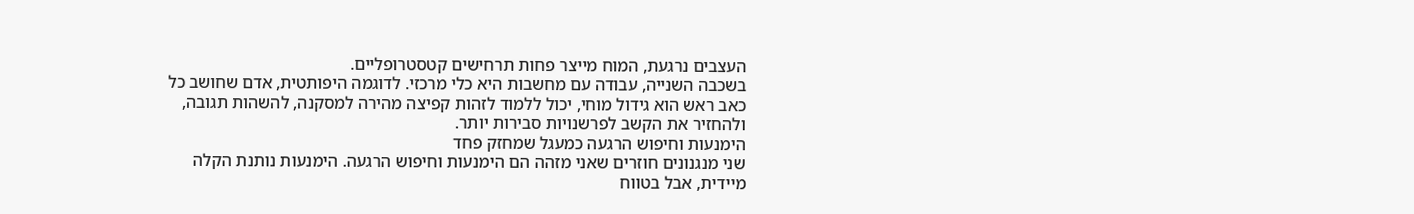העצבים נרגעת, המוח מייצר פחות תרחישים קטסטרופליים.
בשכבה השנייה, עבודה עם מחשבות היא כלי מרכזי. לדוגמה היפותטית, אדם שחושב כל כאב ראש הוא גידול מוחי, יכול ללמוד לזהות קפיצה מהירה למסקנה, להשהות תגובה, ולהחזיר את הקשב לפרשנויות סבירות יותר.
הימנעות וחיפוש הרגעה כמעגל שמחזק פחד
שני מנגנונים חוזרים שאני מזהה הם הימנעות וחיפוש הרגעה. הימנעות נותנת הקלה מיידית, אבל בטווח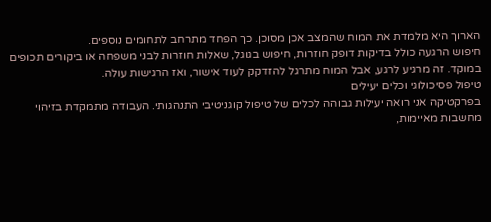הארוך היא מלמדת את המוח שהמצב אכן מסוכן. כך הפחד מתרחב לתחומים נוספים.
חיפוש הרגעה כולל בדיקות דופק חוזרות, חיפוש בגוגל, שאלות חוזרות לבני משפחה או ביקורים תכופים במוקד. זה מרגיע לרגע, אבל המוח מתרגל להזדקק לעוד אישור, ואז הרגישות עולה.
טיפול פסיכולוגי וכלים יעילים
בפרקטיקה אני רואה יעילות גבוהה לכלים של טיפול קוגניטיבי התנהגותי. העבודה מתמקדת בזיהוי מחשבות מאיימות,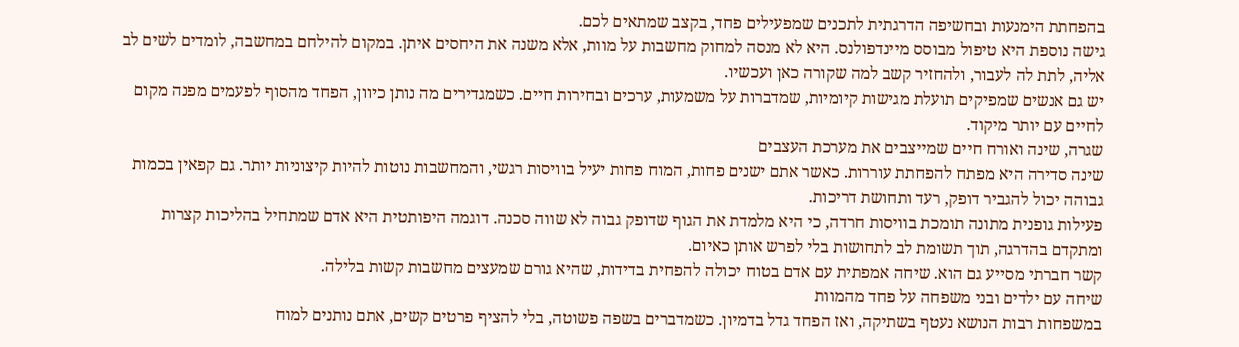בהפחתת הימנעות ובחשיפה הדרגתית לתכנים שמפעילים פחד, בקצב שמתאים לכם.
גישה נוספת היא טיפול מבוסס מיינדפולנס. היא לא מנסה למחוק מחשבות על מוות, אלא משנה את היחסים איתן. במקום להילחם במחשבה, לומדים לשים לב אליה, לתת לה לעבור, ולהחזיר קשב למה שקורה כאן ועכשיו.
יש גם אנשים שמפיקים תועלת מגישות קיומיות, שמדברות על משמעות, ערכים ובחירות חיים. כשמגדירים מה נותן כיוון, הפחד מהסוף לפעמים מפנה מקום לחיים עם יותר מיקוד.
שגרה, שינה ואורח חיים שמייצבים את מערכת העצבים
שינה סדירה היא מפתח להפחתת עוררות. כאשר אתם ישנים פחות, המוח פחות יעיל בוויסות רגשי, והמחשבות נוטות להיות קיצוניות יותר. גם קפאין בכמות גבוהה יכול להגביר דופק, רעד ותחושת דריכות.
פעילות גופנית מתונה תומכת בוויסות חרדה, כי היא מלמדת את הגוף שדופק גבוה לא שווה סכנה. דוגמה היפותטית היא אדם שמתחיל בהליכות קצרות ומתקדם בהדרגה, תוך תשומת לב לתחושות בלי לפרש אותן כאיום.
קשר חברתי מסייע גם הוא. שיחה אמפתית עם אדם בטוח יכולה להפחית בדידות, שהיא גורם שמעצים מחשבות קשות בלילה.
שיחה עם ילדים ובני משפחה על פחד מהמוות
במשפחות רבות הנושא נעטף בשתיקה, ואז הפחד גדל בדמיון. כשמדברים בשפה פשוטה, בלי להציף פרטים קשים, אתם נותנים למוח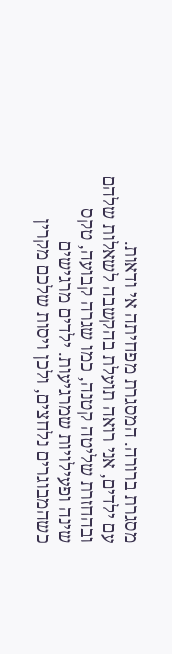מסגרת ברורה. המסגרת מפחיתה אי ודאות.
עם ילדים, אני רואה תועלת בהקשבה לשאלות שלהם ובהחזרת שליטה קטנה, כמו שגרה קבועה, טקס שינה ופעילויות שמרגיעות. ילדים מרגישים כשהמבוגרים נלחצים, ולכן ויסות שלכם מקרין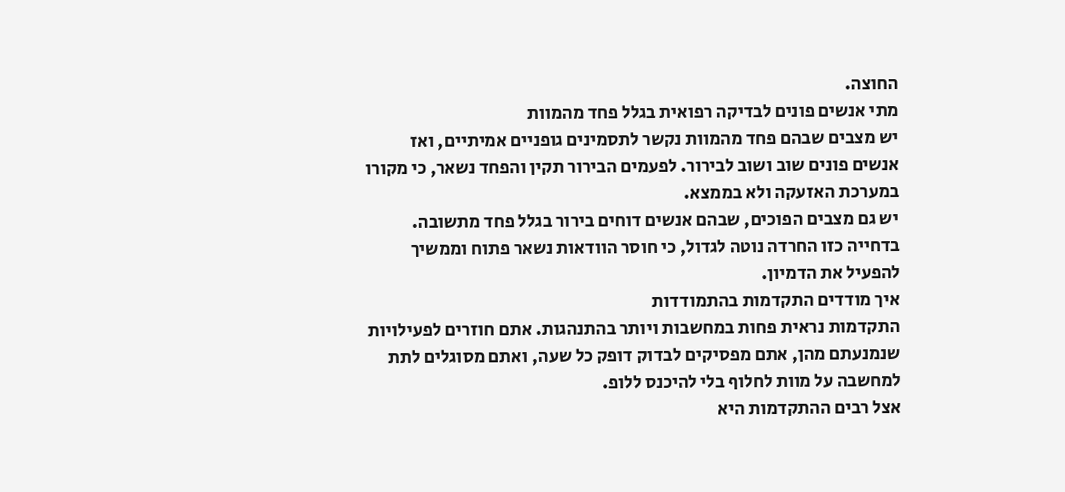החוצה.
מתי אנשים פונים לבדיקה רפואית בגלל פחד מהמוות
יש מצבים שבהם פחד מהמוות נקשר לתסמינים גופניים אמיתיים, ואז אנשים פונים שוב ושוב לבירור. לפעמים הבירור תקין והפחד נשאר, כי מקורו במערכת האזעקה ולא בממצא.
יש גם מצבים הפוכים, שבהם אנשים דוחים בירור בגלל פחד מתשובה. בדחייה כזו החרדה נוטה לגדול, כי חוסר הוודאות נשאר פתוח וממשיך להפעיל את הדמיון.
איך מודדים התקדמות בהתמודדות
התקדמות נראית פחות במחשבות ויותר בהתנהגות. אתם חוזרים לפעילויות שנמנעתם מהן, אתם מפסיקים לבדוק דופק כל שעה, ואתם מסוגלים לתת למחשבה על מוות לחלוף בלי להיכנס ללופ.
אצל רבים ההתקדמות היא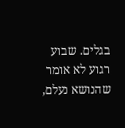בגלים. שבוע רגוע לא אומר שהנושא נעלם,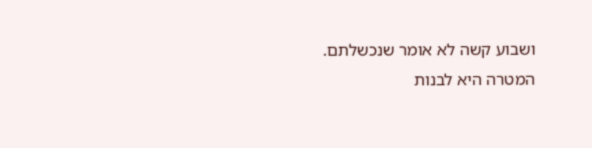ושבוע קשה לא אומר שנכשלתם. המטרה היא לבנות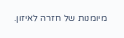מיומנות של חזרה לאיזון.